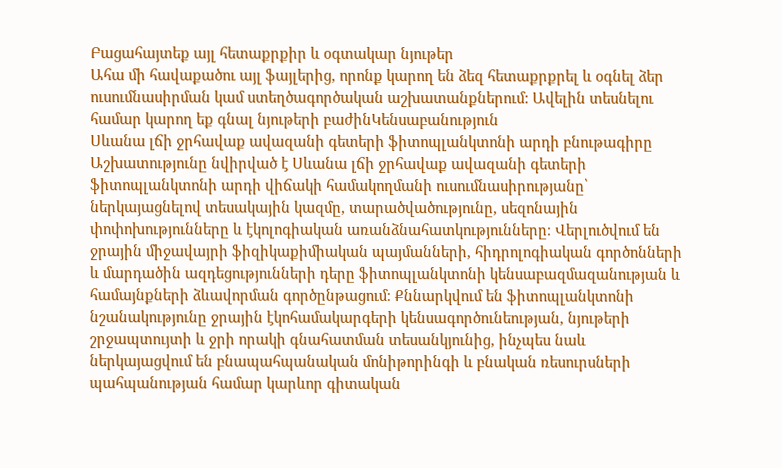Բացահայտեք այլ հետաքրքիր և օգտակար նյութեր
Ահա մի հավաքածու այլ ֆայլերից, որոնք կարող են ձեզ հետաքրքրել և օգնել ձեր ուսումնասիրման կամ ստեղծագործական աշխատանքներում: Ավելին տեսնելու համար կարող եք գնալ նյութերի բաժինԿենսաբանություն
Սևանա լճի ջրհավաք ավազանի գետերի ֆիտոպլանկտոնի արդի բնութագիրը
Աշխատությունը նվիրված է Սևանա լճի ջրհավաք ավազանի գետերի ֆիտոպլանկտոնի արդի վիճակի համակողմանի ուսումնասիրությանը՝ ներկայացնելով տեսակային կազմը, տարածվածությունը, սեզոնային փոփոխությունները և էկոլոգիական առանձնահատկությունները։ Վերլուծվում են ջրային միջավայրի ֆիզիկաքիմիական պայմանների, հիդրոլոգիական գործոնների և մարդածին ազդեցությունների դերը ֆիտոպլանկտոնի կենսաբազմազանության և համայնքների ձևավորման գործընթացում։ Քննարկվում են ֆիտոպլանկտոնի նշանակությունը ջրային էկոհամակարգերի կենսագործունեության, նյութերի շրջապտույտի և ջրի որակի գնահատման տեսանկյունից, ինչպես նաև ներկայացվում են բնապահպանական մոնիթորինգի և բնական ռեսուրսների պահպանության համար կարևոր գիտական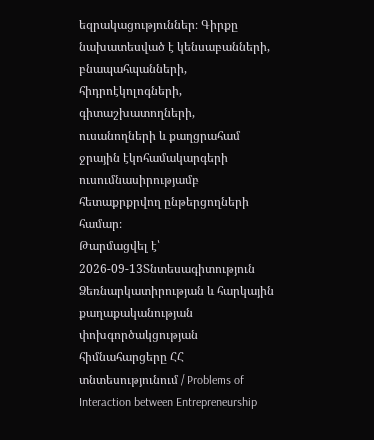եզրակացություններ։ Գիրքը նախատեսված է կենսաբանների, բնապահպանների, հիդրոէկոլոգների, գիտաշխատողների, ուսանողների և քաղցրահամ ջրային էկոհամակարգերի ուսումնասիրությամբ հետաքրքրվող ընթերցողների համար։
Թարմացվել է՝ 2026-09-13Տնտեսագիտություն
Ձեռնարկատիրության և հարկային քաղաքականության փոխգործակցության հիմնահարցերը ՀՀ տնտեսությունում / Problems of Interaction between Entrepreneurship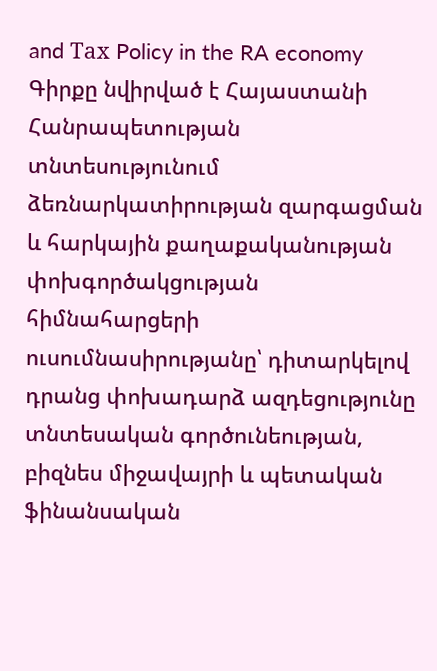and Тах Policy in the RA economy
Գիրքը նվիրված է Հայաստանի Հանրապետության տնտեսությունում ձեռնարկատիրության զարգացման և հարկային քաղաքականության փոխգործակցության հիմնահարցերի ուսումնասիրությանը՝ դիտարկելով դրանց փոխադարձ ազդեցությունը տնտեսական գործունեության, բիզնես միջավայրի և պետական ֆինանսական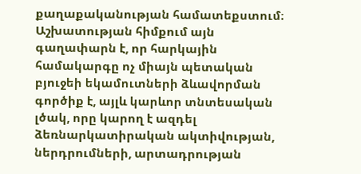քաղաքականության համատեքստում։ Աշխատության հիմքում այն գաղափարն է, որ հարկային համակարգը ոչ միայն պետական բյուջեի եկամուտների ձևավորման գործիք է, այլև կարևոր տնտեսական լծակ, որը կարող է ազդել ձեռնարկատիրական ակտիվության, ներդրումների, արտադրության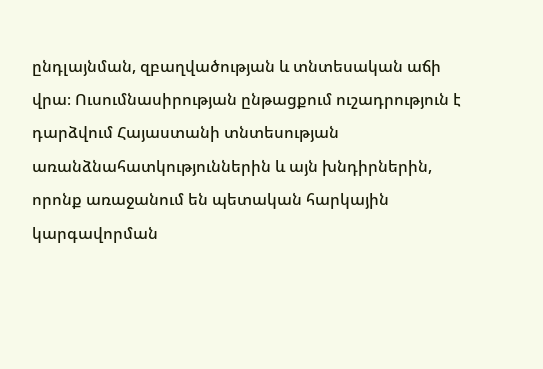ընդլայնման, զբաղվածության և տնտեսական աճի վրա։ Ուսումնասիրության ընթացքում ուշադրություն է դարձվում Հայաստանի տնտեսության առանձնահատկություններին և այն խնդիրներին, որոնք առաջանում են պետական հարկային կարգավորման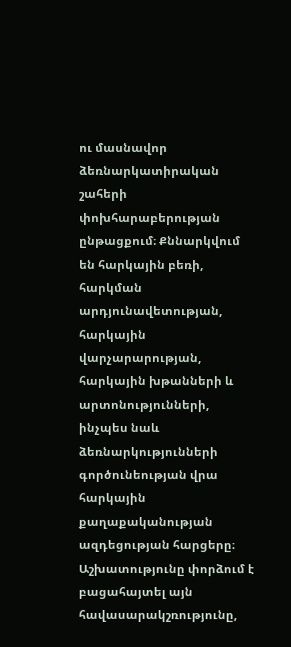ու մասնավոր ձեռնարկատիրական շահերի փոխհարաբերության ընթացքում։ Քննարկվում են հարկային բեռի, հարկման արդյունավետության, հարկային վարչարարության, հարկային խթանների և արտոնությունների, ինչպես նաև ձեռնարկությունների գործունեության վրա հարկային քաղաքականության ազդեցության հարցերը։ Աշխատությունը փորձում է բացահայտել այն հավասարակշռությունը,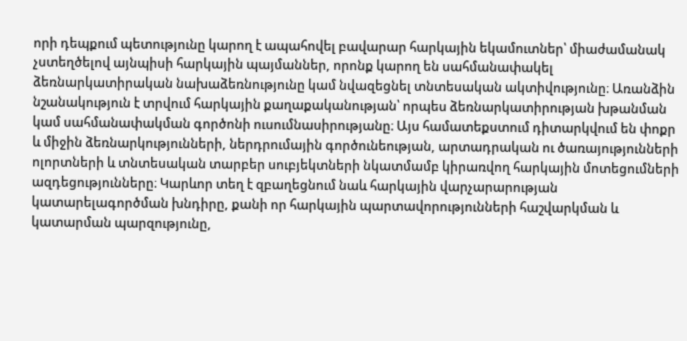որի դեպքում պետությունը կարող է ապահովել բավարար հարկային եկամուտներ՝ միաժամանակ չստեղծելով այնպիսի հարկային պայմաններ, որոնք կարող են սահմանափակել ձեռնարկատիրական նախաձեռնությունը կամ նվազեցնել տնտեսական ակտիվությունը։ Առանձին նշանակություն է տրվում հարկային քաղաքականության՝ որպես ձեռնարկատիրության խթանման կամ սահմանափակման գործոնի ուսումնասիրությանը։ Այս համատեքստում դիտարկվում են փոքր և միջին ձեռնարկությունների, ներդրումային գործունեության, արտադրական ու ծառայությունների ոլորտների և տնտեսական տարբեր սուբյեկտների նկատմամբ կիրառվող հարկային մոտեցումների ազդեցությունները։ Կարևոր տեղ է զբաղեցնում նաև հարկային վարչարարության կատարելագործման խնդիրը, քանի որ հարկային պարտավորությունների հաշվարկման և կատարման պարզությունը,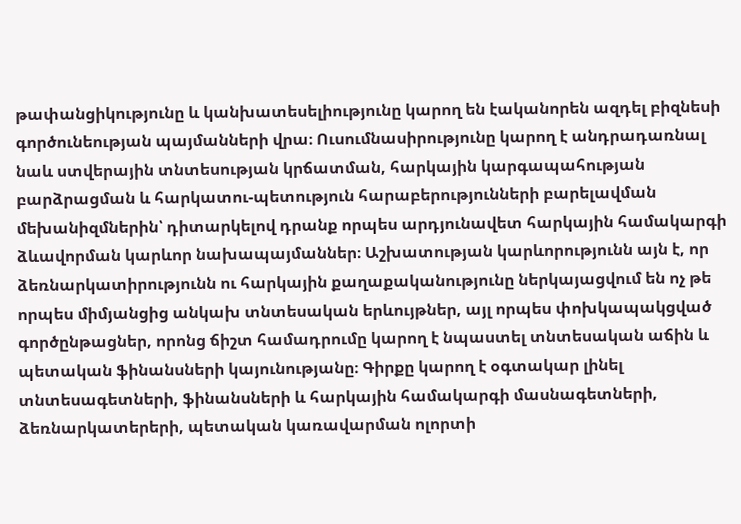թափանցիկությունը և կանխատեսելիությունը կարող են էականորեն ազդել բիզնեսի գործունեության պայմանների վրա։ Ուսումնասիրությունը կարող է անդրադառնալ նաև ստվերային տնտեսության կրճատման, հարկային կարգապահության բարձրացման և հարկատու-պետություն հարաբերությունների բարելավման մեխանիզմներին՝ դիտարկելով դրանք որպես արդյունավետ հարկային համակարգի ձևավորման կարևոր նախապայմաններ։ Աշխատության կարևորությունն այն է, որ ձեռնարկատիրությունն ու հարկային քաղաքականությունը ներկայացվում են ոչ թե որպես միմյանցից անկախ տնտեսական երևույթներ, այլ որպես փոխկապակցված գործընթացներ, որոնց ճիշտ համադրումը կարող է նպաստել տնտեսական աճին և պետական ֆինանսների կայունությանը։ Գիրքը կարող է օգտակար լինել տնտեսագետների, ֆինանսների և հարկային համակարգի մասնագետների, ձեռնարկատերերի, պետական կառավարման ոլորտի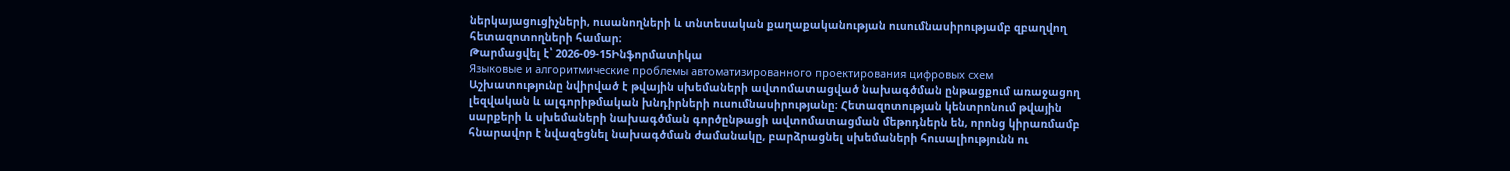ներկայացուցիչների, ուսանողների և տնտեսական քաղաքականության ուսումնասիրությամբ զբաղվող հետազոտողների համար։
Թարմացվել է՝ 2026-09-15Ինֆորմատիկա
Языковые и алгоритмические проблемы автоматизированного проектирования цифровых схем
Աշխատությունը նվիրված է թվային սխեմաների ավտոմատացված նախագծման ընթացքում առաջացող լեզվական և ալգորիթմական խնդիրների ուսումնասիրությանը։ Հետազոտության կենտրոնում թվային սարքերի և սխեմաների նախագծման գործընթացի ավտոմատացման մեթոդներն են, որոնց կիրառմամբ հնարավոր է նվազեցնել նախագծման ժամանակը, բարձրացնել սխեմաների հուսալիությունն ու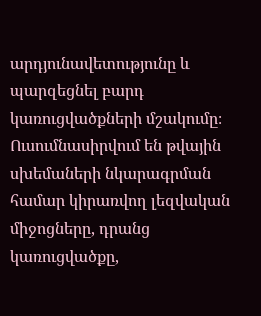արդյունավետությունը և պարզեցնել բարդ կառուցվածքների մշակումը։ Ուսումնասիրվում են թվային սխեմաների նկարագրման համար կիրառվող լեզվական միջոցները, դրանց կառուցվածքը,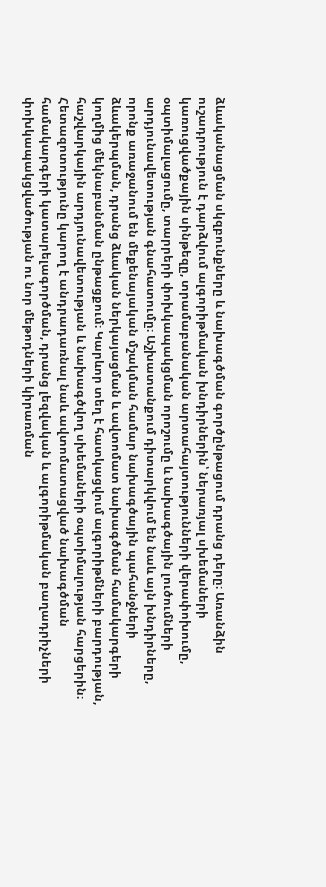ձևականացման սկզբունքները և նախագծման գործընթացում դրանց դերը։ Առանձին ուշադրություն է դարձվում ալգորիթմական խնդիրներին՝ ներառյալ սխեմաների կառուցվածքային սինթեզը, տրամաբանական արտահայտությունների վերափոխումը, օպտիմալացումը, տարրերի փոխկապակցման որոշումը և նախագծային լուծումների արդյունավետության գնահատումը։ Աշխատանքում դիտարկվում են նաև այն խնդիրները, որոնք առաջանում են մեքենայական մշակման համար նախագծային պահանջների ձևակերպման, դրանց ձևական ներկայացման և ավտոմատ նախագծման համակարգերի կողմից մեկնաբանման ընթացքում։ Կարևոր տեղ է հատկացվում ալգորիթմների բարդության, հաշվարկային արդյունավետության և նախագծվող սխեմաների օպտիմալության հարցերին։ Հետազոտությունը կարող է անդրադառնալ նաև ավտոմատացված նախագծման համակարգերի կատարելագործման, դրանց լեզվական և ալգորիթմական բաղադրիչների փոխկապակցվածության ու նոր մեթոդների կիրառման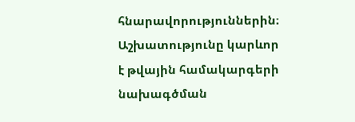հնարավորություններին։ Աշխատությունը կարևոր է թվային համակարգերի նախագծման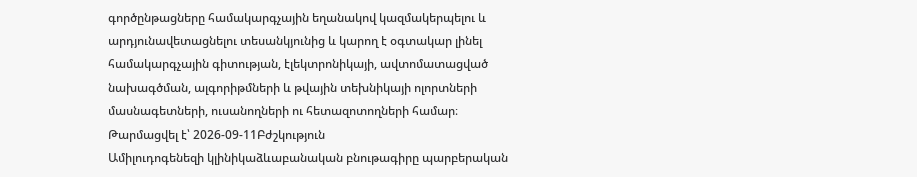գործընթացները համակարգչային եղանակով կազմակերպելու և արդյունավետացնելու տեսանկյունից և կարող է օգտակար լինել համակարգչային գիտության, էլեկտրոնիկայի, ավտոմատացված նախագծման, ալգորիթմների և թվային տեխնիկայի ոլորտների մասնագետների, ուսանողների ու հետազոտողների համար։
Թարմացվել է՝ 2026-09-11Բժշկություն
Ամիլուդոգենեզի կլինիկաձևաբանական բնութագիրը պարբերական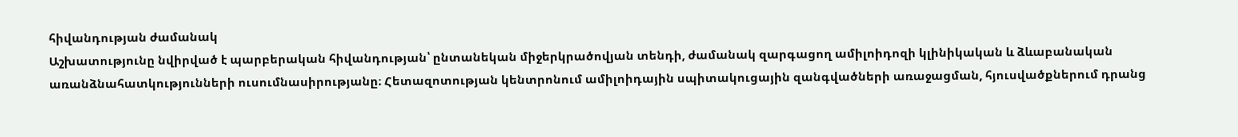հիվանդության ժամանակ
Աշխատությունը նվիրված է պարբերական հիվանդության՝ ընտանեկան միջերկրածովյան տենդի, ժամանակ զարգացող ամիլոիդոզի կլինիկական և ձևաբանական առանձնահատկությունների ուսումնասիրությանը։ Հետազոտության կենտրոնում ամիլոիդային սպիտակուցային զանգվածների առաջացման, հյուսվածքներում դրանց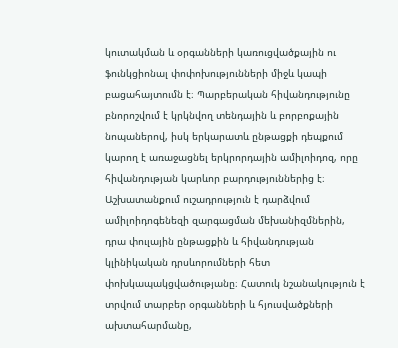կուտակման և օրգանների կառուցվածքային ու ֆունկցիոնալ փոփոխությունների միջև կապի բացահայտումն է։ Պարբերական հիվանդությունը բնորոշվում է կրկնվող տենդային և բորբոքային նոպաներով, իսկ երկարատև ընթացքի դեպքում կարող է առաջացնել երկրորդային ամիլոիդոզ, որը հիվանդության կարևոր բարդություններից է։ Աշխատանքում ուշադրություն է դարձվում ամիլոիդոգենեզի զարգացման մեխանիզմներին, դրա փուլային ընթացքին և հիվանդության կլինիկական դրսևորումների հետ փոխկապակցվածությանը։ Հատուկ նշանակություն է տրվում տարբեր օրգանների և հյուսվածքների ախտահարմանը,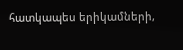հատկապես երիկամների,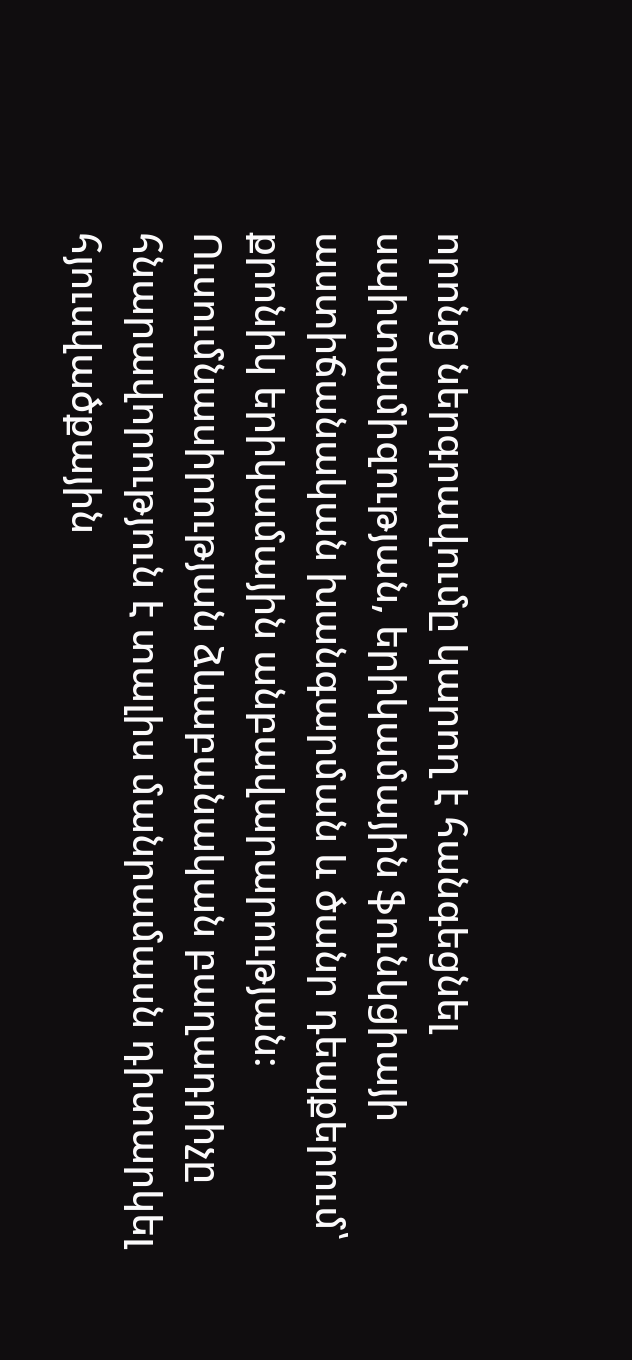որոնց ներգրավումը կարող է հանգեցնել սպիտամիզության, երիկամային ֆունկցիայի աստիճանական խանգարման և ծանր դեպքերում՝ քրոնիկ երիկամային անբավարարության։ Ուսումնասիրության ձևաբանական բաղադրիչը հնարավորություն է տալիս մանրամասն դիտարկել հյուսվածքային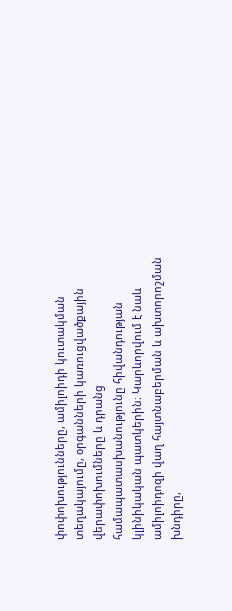փոփոխությունները, ամիլոիդի կուտակման տեղակայումը, օրգանների կառուցվածքային վերափոխումները և դրանց համապատասխանությունը հիվանդության կլինիկական պատկերին։ Կարևորվում է նաև ամիլոիդոզի վաղ հայտնաբերման և ախտորոշման խնդիրը,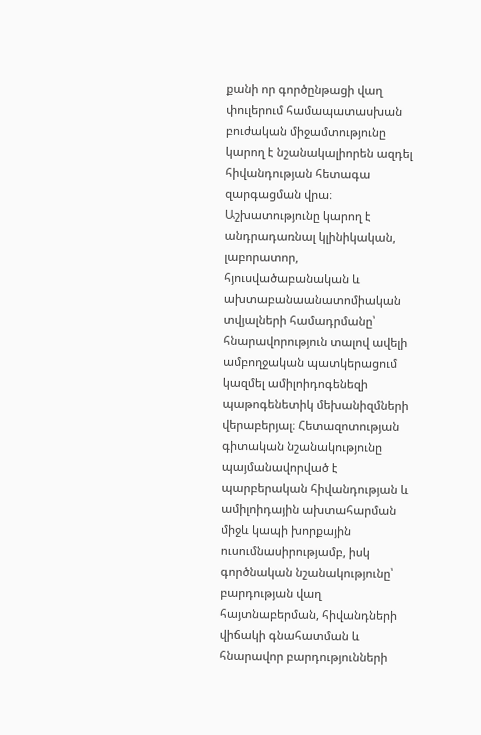քանի որ գործընթացի վաղ փուլերում համապատասխան բուժական միջամտությունը կարող է նշանակալիորեն ազդել հիվանդության հետագա զարգացման վրա։ Աշխատությունը կարող է անդրադառնալ կլինիկական, լաբորատոր, հյուսվածաբանական և ախտաբանաանատոմիական տվյալների համադրմանը՝ հնարավորություն տալով ավելի ամբողջական պատկերացում կազմել ամիլոիդոգենեզի պաթոգենետիկ մեխանիզմների վերաբերյալ։ Հետազոտության գիտական նշանակությունը պայմանավորված է պարբերական հիվանդության և ամիլոիդային ախտահարման միջև կապի խորքային ուսումնասիրությամբ, իսկ գործնական նշանակությունը՝ բարդության վաղ հայտնաբերման, հիվանդների վիճակի գնահատման և հնարավոր բարդությունների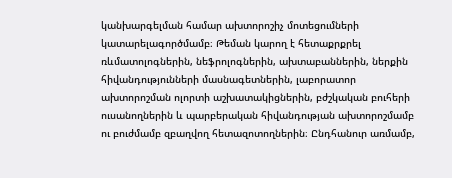կանխարգելման համար ախտորոշիչ մոտեցումների կատարելագործմամբ։ Թեման կարող է հետաքրքրել ռևմատոլոգներին, նեֆրոլոգներին, ախտաբաններին, ներքին հիվանդությունների մասնագետներին, լաբորատոր ախտորոշման ոլորտի աշխատակիցներին, բժշկական բուհերի ուսանողներին և պարբերական հիվանդության ախտորոշմամբ ու բուժմամբ զբաղվող հետազոտողներին։ Ընդհանուր առմամբ,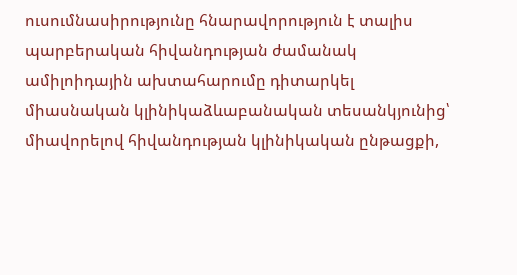ուսումնասիրությունը հնարավորություն է տալիս պարբերական հիվանդության ժամանակ ամիլոիդային ախտահարումը դիտարկել միասնական կլինիկաձևաբանական տեսանկյունից՝ միավորելով հիվանդության կլինիկական ընթացքի,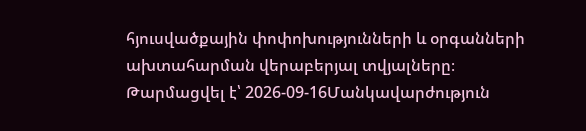հյուսվածքային փոփոխությունների և օրգանների ախտահարման վերաբերյալ տվյալները։
Թարմացվել է՝ 2026-09-16Մանկավարժություն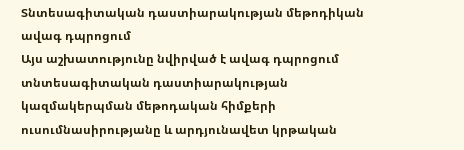Տնտեսագիտական դաստիարակության մեթոդիկան ավագ դպրոցում
Այս աշխատությունը նվիրված է ավագ դպրոցում տնտեսագիտական դաստիարակության կազմակերպման մեթոդական հիմքերի ուսումնասիրությանը և արդյունավետ կրթական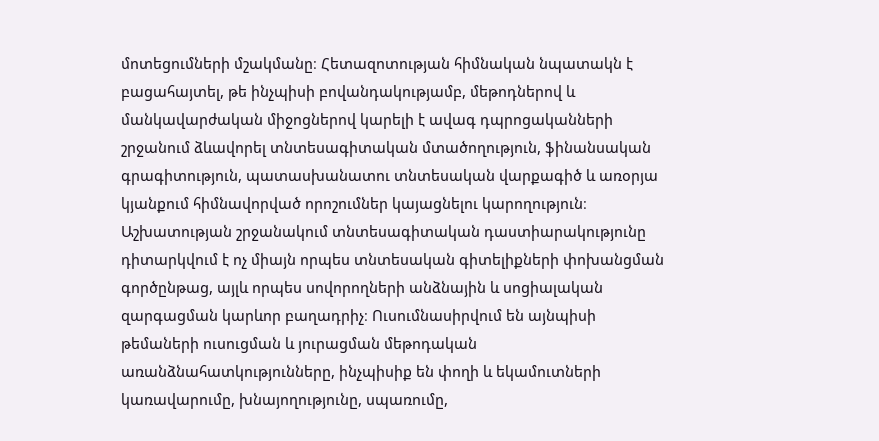մոտեցումների մշակմանը։ Հետազոտության հիմնական նպատակն է բացահայտել, թե ինչպիսի բովանդակությամբ, մեթոդներով և մանկավարժական միջոցներով կարելի է ավագ դպրոցականների շրջանում ձևավորել տնտեսագիտական մտածողություն, ֆինանսական գրագիտություն, պատասխանատու տնտեսական վարքագիծ և առօրյա կյանքում հիմնավորված որոշումներ կայացնելու կարողություն։ Աշխատության շրջանակում տնտեսագիտական դաստիարակությունը դիտարկվում է ոչ միայն որպես տնտեսական գիտելիքների փոխանցման գործընթաց, այլև որպես սովորողների անձնային և սոցիալական զարգացման կարևոր բաղադրիչ։ Ուսումնասիրվում են այնպիսի թեմաների ուսուցման և յուրացման մեթոդական առանձնահատկությունները, ինչպիսիք են փողի և եկամուտների կառավարումը, խնայողությունը, սպառումը,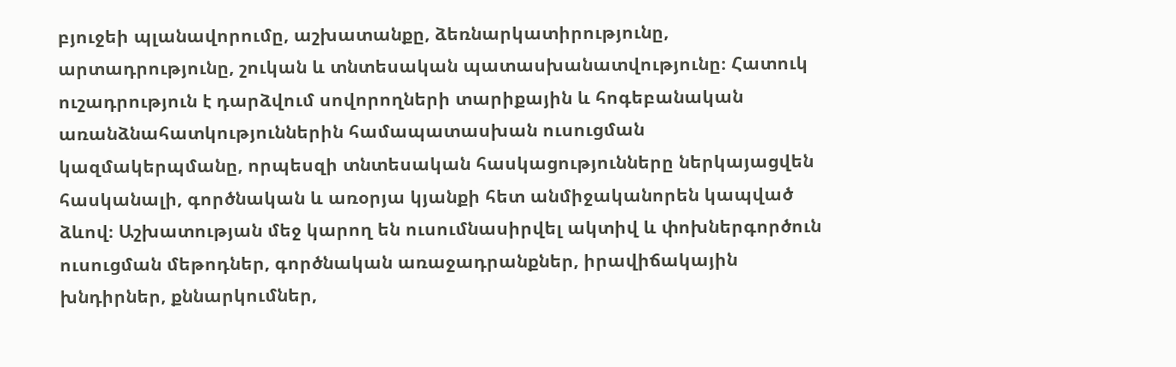բյուջեի պլանավորումը, աշխատանքը, ձեռնարկատիրությունը, արտադրությունը, շուկան և տնտեսական պատասխանատվությունը։ Հատուկ ուշադրություն է դարձվում սովորողների տարիքային և հոգեբանական առանձնահատկություններին համապատասխան ուսուցման կազմակերպմանը, որպեսզի տնտեսական հասկացությունները ներկայացվեն հասկանալի, գործնական և առօրյա կյանքի հետ անմիջականորեն կապված ձևով։ Աշխատության մեջ կարող են ուսումնասիրվել ակտիվ և փոխներգործուն ուսուցման մեթոդներ, գործնական առաջադրանքներ, իրավիճակային խնդիրներ, քննարկումներ,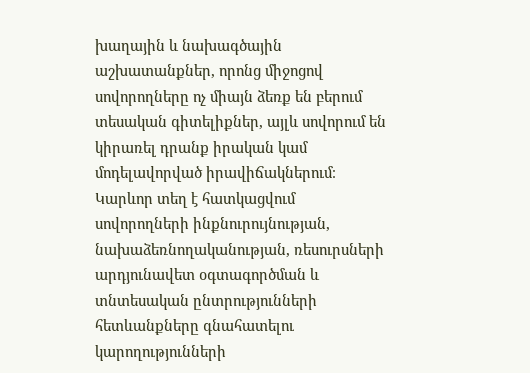խաղային և նախագծային աշխատանքներ, որոնց միջոցով սովորողները ոչ միայն ձեռք են բերում տեսական գիտելիքներ, այլև սովորում են կիրառել դրանք իրական կամ մոդելավորված իրավիճակներում։ Կարևոր տեղ է հատկացվում սովորողների ինքնուրույնության, նախաձեռնողականության, ռեսուրսների արդյունավետ օգտագործման և տնտեսական ընտրությունների հետևանքները գնահատելու կարողությունների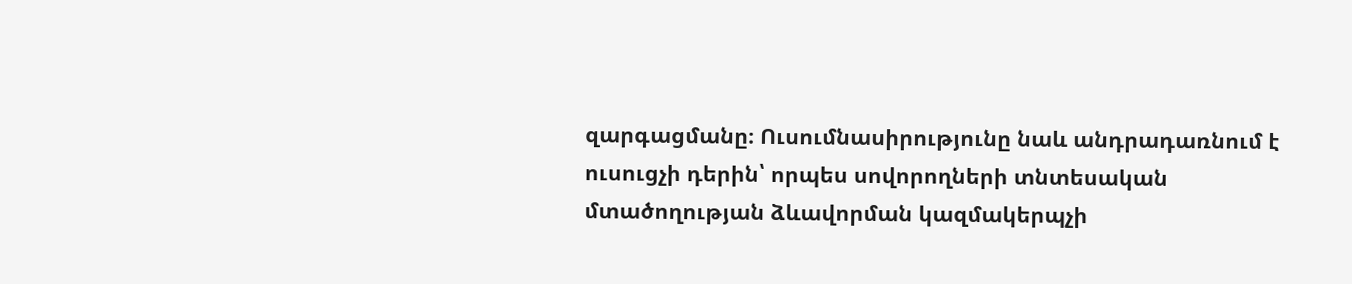զարգացմանը։ Ուսումնասիրությունը նաև անդրադառնում է ուսուցչի դերին՝ որպես սովորողների տնտեսական մտածողության ձևավորման կազմակերպչի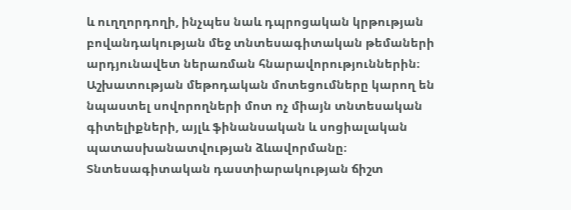և ուղղորդողի, ինչպես նաև դպրոցական կրթության բովանդակության մեջ տնտեսագիտական թեմաների արդյունավետ ներառման հնարավորություններին։ Աշխատության մեթոդական մոտեցումները կարող են նպաստել սովորողների մոտ ոչ միայն տնտեսական գիտելիքների, այլև ֆինանսական և սոցիալական պատասխանատվության ձևավորմանը։ Տնտեսագիտական դաստիարակության ճիշտ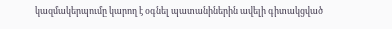կազմակերպումը կարող է օգնել պատանիներին ավելի գիտակցված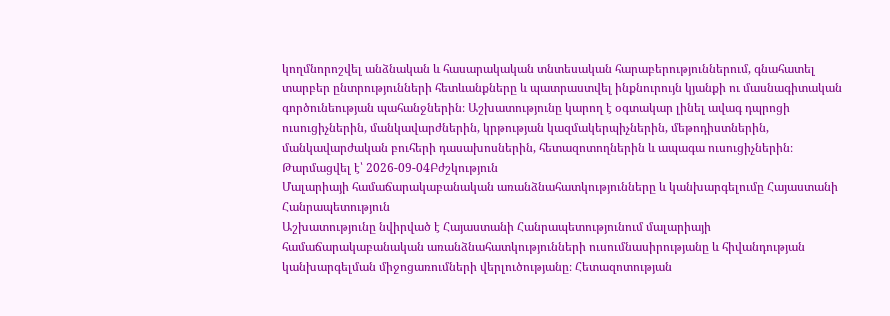կողմնորոշվել անձնական և հասարակական տնտեսական հարաբերություններում, գնահատել տարբեր ընտրությունների հետևանքները և պատրաստվել ինքնուրույն կյանքի ու մասնագիտական գործունեության պահանջներին։ Աշխատությունը կարող է օգտակար լինել ավագ դպրոցի ուսուցիչներին, մանկավարժներին, կրթության կազմակերպիչներին, մեթոդիստներին, մանկավարժական բուհերի դասախոսներին, հետազոտողներին և ապագա ուսուցիչներին։
Թարմացվել է՝ 2026-09-04Բժշկություն
Մալարիայի համաճարակաբանական առանձնահատկությունները և կանխարգելումը Հայաստանի Հանրապետություն
Աշխատությունը նվիրված է Հայաստանի Հանրապետությունում մալարիայի համաճարակաբանական առանձնահատկությունների ուսումնասիրությանը և հիվանդության կանխարգելման միջոցառումների վերլուծությանը։ Հետազոտության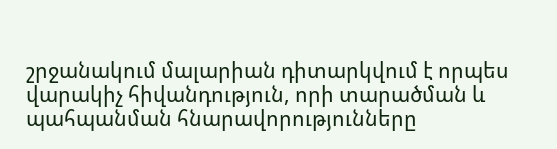շրջանակում մալարիան դիտարկվում է որպես վարակիչ հիվանդություն, որի տարածման և պահպանման հնարավորությունները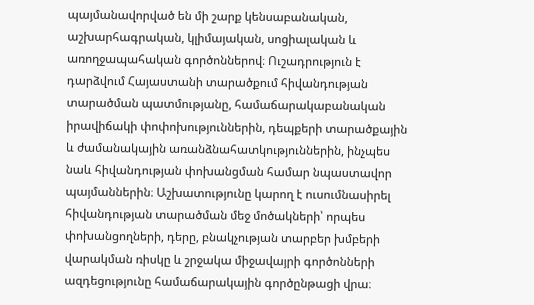պայմանավորված են մի շարք կենսաբանական, աշխարհագրական, կլիմայական, սոցիալական և առողջապահական գործոններով։ Ուշադրություն է դարձվում Հայաստանի տարածքում հիվանդության տարածման պատմությանը, համաճարակաբանական իրավիճակի փոփոխություններին, դեպքերի տարածքային և ժամանակային առանձնահատկություններին, ինչպես նաև հիվանդության փոխանցման համար նպաստավոր պայմաններին։ Աշխատությունը կարող է ուսումնասիրել հիվանդության տարածման մեջ մոծակների՝ որպես փոխանցողների, դերը, բնակչության տարբեր խմբերի վարակման ռիսկը և շրջակա միջավայրի գործոնների ազդեցությունը համաճարակային գործընթացի վրա։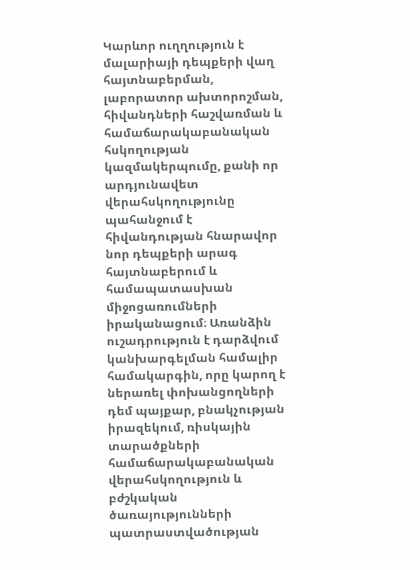Կարևոր ուղղություն է մալարիայի դեպքերի վաղ հայտնաբերման, լաբորատոր ախտորոշման, հիվանդների հաշվառման և համաճարակաբանական հսկողության կազմակերպումը, քանի որ արդյունավետ վերահսկողությունը պահանջում է հիվանդության հնարավոր նոր դեպքերի արագ հայտնաբերում և համապատասխան միջոցառումների իրականացում։ Առանձին ուշադրություն է դարձվում կանխարգելման համալիր համակարգին, որը կարող է ներառել փոխանցողների դեմ պայքար, բնակչության իրազեկում, ռիսկային տարածքների համաճարակաբանական վերահսկողություն և բժշկական ծառայությունների պատրաստվածության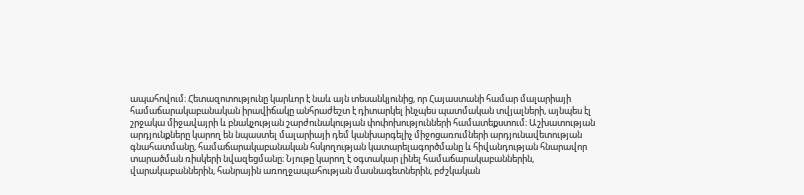ապահովում։ Հետազոտությունը կարևոր է նաև այն տեսանկյունից, որ Հայաստանի համար մալարիայի համաճարակաբանական իրավիճակը անհրաժեշտ է դիտարկել ինչպես պատմական տվյալների, այնպես էլ շրջակա միջավայրի և բնակչության շարժունակության փոփոխությունների համատեքստում։ Աշխատության արդյունքները կարող են նպաստել մալարիայի դեմ կանխարգելիչ միջոցառումների արդյունավետության գնահատմանը, համաճարակաբանական հսկողության կատարելագործմանը և հիվանդության հնարավոր տարածման ռիսկերի նվազեցմանը։ Նյութը կարող է օգտակար լինել համաճարակաբաններին, վարակաբաններին, հանրային առողջապահության մասնագետներին, բժշկական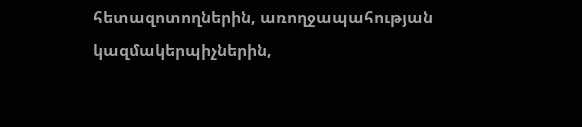հետազոտողներին, առողջապահության կազմակերպիչներին,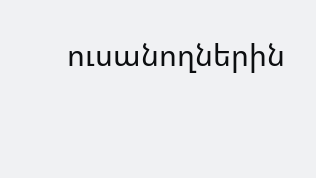ուսանողներին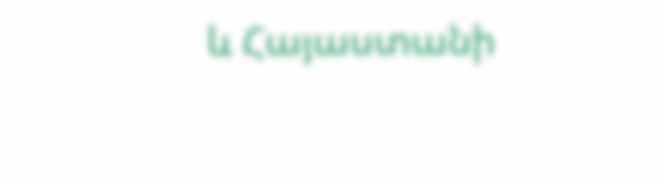և Հայաստանի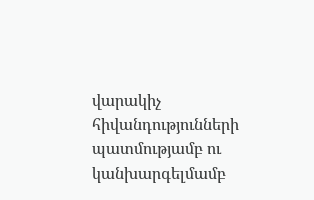վարակիչ հիվանդությունների պատմությամբ ու կանխարգելմամբ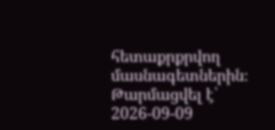հետաքրքրվող մասնագետներին։
Թարմացվել է՝ 2026-09-09